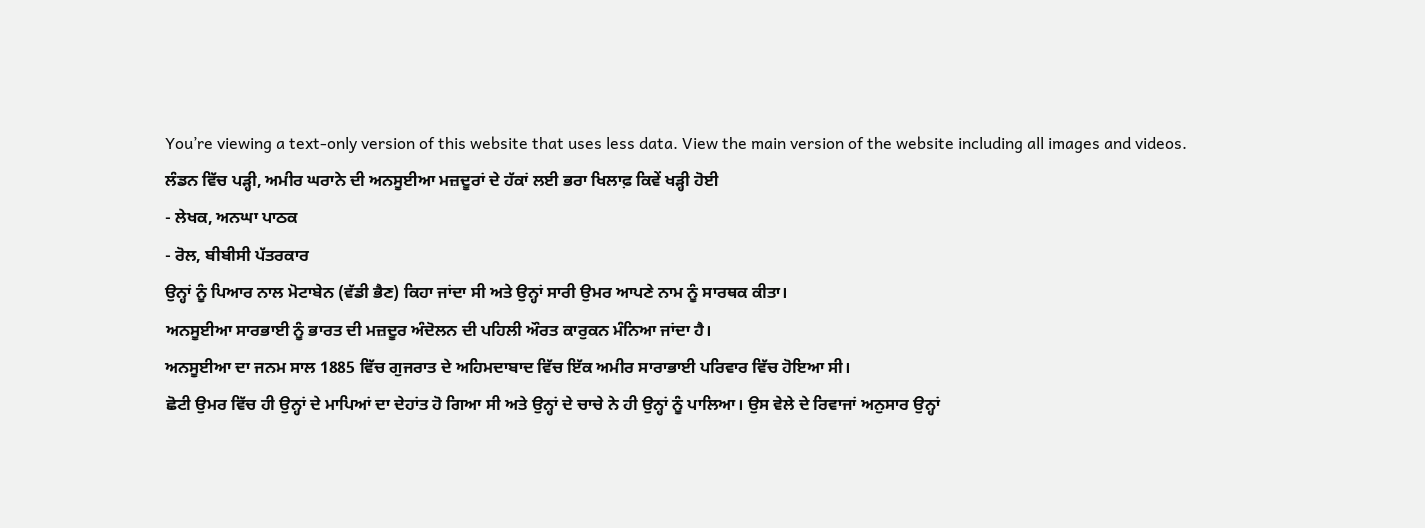You’re viewing a text-only version of this website that uses less data. View the main version of the website including all images and videos.
ਲੰਡਨ ਵਿੱਚ ਪੜ੍ਹੀ, ਅਮੀਰ ਘਰਾਨੇ ਦੀ ਅਨਸੂਈਆ ਮਜ਼ਦੂਰਾਂ ਦੇ ਹੱਕਾਂ ਲਈ ਭਰਾ ਖਿਲਾਫ਼ ਕਿਵੇਂ ਖੜ੍ਹੀ ਹੋਈ
- ਲੇਖਕ, ਅਨਘਾ ਪਾਠਕ
- ਰੋਲ, ਬੀਬੀਸੀ ਪੱਤਰਕਾਰ
ਉਨ੍ਹਾਂ ਨੂੰ ਪਿਆਰ ਨਾਲ ਮੋਟਾਬੇਨ (ਵੱਡੀ ਭੈਣ) ਕਿਹਾ ਜਾਂਦਾ ਸੀ ਅਤੇ ਉਨ੍ਹਾਂ ਸਾਰੀ ਉਮਰ ਆਪਣੇ ਨਾਮ ਨੂੰ ਸਾਰਥਕ ਕੀਤਾ।
ਅਨਸੂਈਆ ਸਾਰਭਾਈ ਨੂੰ ਭਾਰਤ ਦੀ ਮਜ਼ਦੂਰ ਅੰਦੋਲਨ ਦੀ ਪਹਿਲੀ ਔਰਤ ਕਾਰੁਕਨ ਮੰਨਿਆ ਜਾਂਦਾ ਹੈ।
ਅਨਸੂਈਆ ਦਾ ਜਨਮ ਸਾਲ 1885 ਵਿੱਚ ਗੁਜਰਾਤ ਦੇ ਅਹਿਮਦਾਬਾਦ ਵਿੱਚ ਇੱਕ ਅਮੀਰ ਸਾਰਾਭਾਈ ਪਰਿਵਾਰ ਵਿੱਚ ਹੋਇਆ ਸੀ।
ਛੋਟੀ ਉਮਰ ਵਿੱਚ ਹੀ ਉਨ੍ਹਾਂ ਦੇ ਮਾਪਿਆਂ ਦਾ ਦੇਹਾਂਤ ਹੋ ਗਿਆ ਸੀ ਅਤੇ ਉਨ੍ਹਾਂ ਦੇ ਚਾਚੇ ਨੇ ਹੀ ਉਨ੍ਹਾਂ ਨੂੰ ਪਾਲਿਆ। ਉਸ ਵੇਲੇ ਦੇ ਰਿਵਾਜਾਂ ਅਨੁਸਾਰ ਉਨ੍ਹਾਂ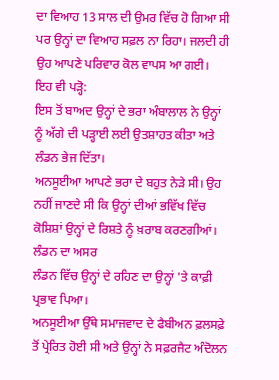ਦਾ ਵਿਆਹ 13 ਸਾਲ ਦੀ ਉਮਰ ਵਿੱਚ ਹੋ ਗਿਆ ਸੀ ਪਰ ਉਨ੍ਹਾਂ ਦਾ ਵਿਆਹ ਸਫ਼ਲ ਨਾ ਰਿਹਾ। ਜਲਦੀ ਹੀ ਉਹ ਆਪਣੇ ਪਰਿਵਾਰ ਕੋਲ ਵਾਪਸ ਆ ਗਈ।
ਇਹ ਵੀ ਪੜ੍ਹੋ:
ਇਸ ਤੋਂ ਬਾਅਦ ਉਨ੍ਹਾਂ ਦੇ ਭਰਾ ਅੰਬਾਲਾਲ ਨੇ ਉਨ੍ਹਾਂ ਨੂੰ ਅੱਗੇ ਦੀ ਪੜ੍ਹਾਈ ਲਈ ਉਤਸ਼ਾਹਤ ਕੀਤਾ ਅਤੇ ਲੰਡਨ ਭੇਜ ਦਿੱਤਾ।
ਅਨਸੂਈਆ ਆਪਣੇ ਭਰਾ ਦੇ ਬਹੁਤ ਨੇੜੇ ਸੀ। ਉਹ ਨਹੀਂ ਜਾਣਦੇ ਸੀ ਕਿ ਉਨ੍ਹਾਂ ਦੀਆਂ ਭਵਿੱਖ ਵਿੱਚ ਕੋਸ਼ਿਸ਼ਾਂ ਉਨ੍ਹਾਂ ਦੇ ਰਿਸ਼ਤੇ ਨੂੰ ਖ਼ਰਾਬ ਕਰਣਗੀਆਂ।
ਲੰਡਨ ਦਾ ਅਸਰ
ਲੰਡਨ ਵਿੱਚ ਉਨ੍ਹਾਂ ਦੇ ਰਹਿਣ ਦਾ ਉਨ੍ਹਾਂ 'ਤੇ ਕਾਫ਼ੀ ਪ੍ਰਭਾਵ ਪਿਆ।
ਅਨਸੂਈਆ ਉੱਥੇ ਸਮਾਜਵਾਦ ਦੇ ਫੈਬੀਅਨ ਫ਼ਲਸਫ਼ੇ ਤੋਂ ਪ੍ਰੇਰਿਤ ਹੋਈ ਸੀ ਅਤੇ ਉਨ੍ਹਾਂ ਨੇ ਸਫ਼ਰਜੈਟ ਅੰਦੋਲਨ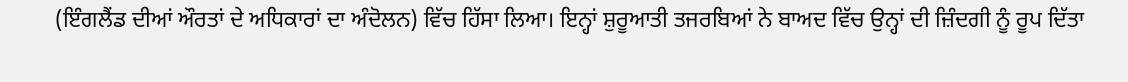(ਇੰਗਲੈਂਡ ਦੀਆਂ ਔਰਤਾਂ ਦੇ ਅਧਿਕਾਰਾਂ ਦਾ ਅੰਦੋਲਨ) ਵਿੱਚ ਹਿੱਸਾ ਲਿਆ। ਇਨ੍ਹਾਂ ਸ਼ੁਰੂਆਤੀ ਤਜਰਬਿਆਂ ਨੇ ਬਾਅਦ ਵਿੱਚ ਉਨ੍ਹਾਂ ਦੀ ਜ਼ਿੰਦਗੀ ਨੂੰ ਰੂਪ ਦਿੱਤਾ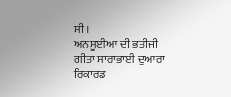ਸੀ।
ਅਨਸੂਈਆ ਦੀ ਭਤੀਜੀ ਗੀਤਾ ਸਾਰਾਭਾਈ ਦੁਆਰਾ ਰਿਕਾਰਡ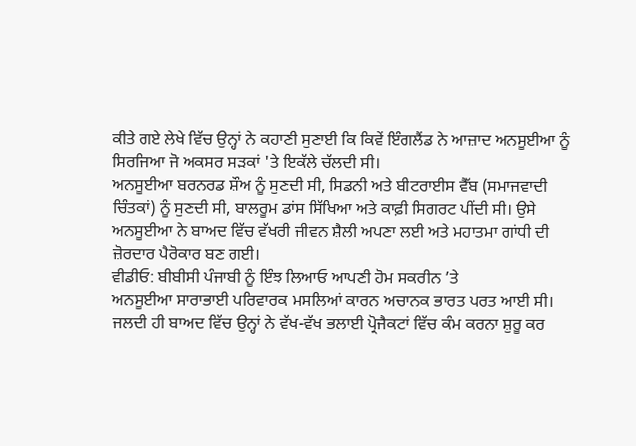ਕੀਤੇ ਗਏ ਲੇਖੇ ਵਿੱਚ ਉਨ੍ਹਾਂ ਨੇ ਕਹਾਣੀ ਸੁਣਾਈ ਕਿ ਕਿਵੇਂ ਇੰਗਲੈਂਡ ਨੇ ਆਜ਼ਾਦ ਅਨਸੂਈਆ ਨੂੰ ਸਿਰਜਿਆ ਜੋ ਅਕਸਰ ਸੜਕਾਂ 'ਤੇ ਇਕੱਲੇ ਚੱਲਦੀ ਸੀ।
ਅਨਸੂਈਆ ਬਰਨਰਡ ਸ਼ੌਅ ਨੂੰ ਸੁਣਦੀ ਸੀ, ਸਿਡਨੀ ਅਤੇ ਬੀਟਰਾਈਸ ਵੈੱਬ (ਸਮਾਜਵਾਦੀ ਚਿੰਤਕਾਂ) ਨੂੰ ਸੁਣਦੀ ਸੀ, ਬਾਲਰੂਮ ਡਾਂਸ ਸਿੱਖਿਆ ਅਤੇ ਕਾਫ਼ੀ ਸਿਗਰਟ ਪੀਂਦੀ ਸੀ। ਉਸੇ ਅਨਸੂਈਆ ਨੇ ਬਾਅਦ ਵਿੱਚ ਵੱਖਰੀ ਜੀਵਨ ਸ਼ੈਲੀ ਅਪਣਾ ਲਈ ਅਤੇ ਮਹਾਤਮਾ ਗਾਂਧੀ ਦੀ ਜ਼ੋਰਦਾਰ ਪੈਰੋਕਾਰ ਬਣ ਗਈ।
ਵੀਡੀਓ: ਬੀਬੀਸੀ ਪੰਜਾਬੀ ਨੂੰ ਇੰਝ ਲਿਆਓ ਆਪਣੀ ਹੋਮ ਸਕਰੀਨ ’ਤੇ
ਅਨਸੂਈਆ ਸਾਰਾਭਾਈ ਪਰਿਵਾਰਕ ਮਸਲਿਆਂ ਕਾਰਨ ਅਚਾਨਕ ਭਾਰਤ ਪਰਤ ਆਈ ਸੀ। ਜਲਦੀ ਹੀ ਬਾਅਦ ਵਿੱਚ ਉਨ੍ਹਾਂ ਨੇ ਵੱਖ-ਵੱਖ ਭਲਾਈ ਪ੍ਰੋਜੈਕਟਾਂ ਵਿੱਚ ਕੰਮ ਕਰਨਾ ਸ਼ੁਰੂ ਕਰ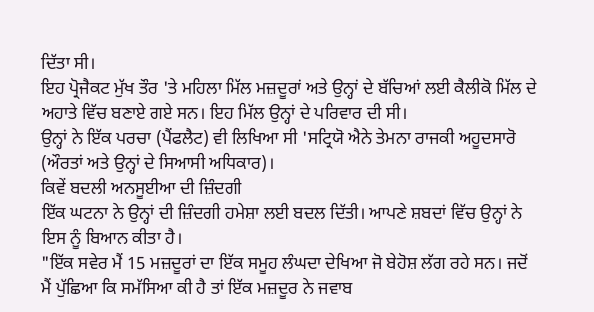ਦਿੱਤਾ ਸੀ।
ਇਹ ਪ੍ਰੋਜੈਕਟ ਮੁੱਖ ਤੌਰ 'ਤੇ ਮਹਿਲਾ ਮਿੱਲ ਮਜ਼ਦੂਰਾਂ ਅਤੇ ਉਨ੍ਹਾਂ ਦੇ ਬੱਚਿਆਂ ਲਈ ਕੈਲੀਕੋ ਮਿੱਲ ਦੇ ਅਹਾਤੇ ਵਿੱਚ ਬਣਾਏ ਗਏ ਸਨ। ਇਹ ਮਿੱਲ ਉਨ੍ਹਾਂ ਦੇ ਪਰਿਵਾਰ ਦੀ ਸੀ।
ਉਨ੍ਹਾਂ ਨੇ ਇੱਕ ਪਰਚਾ (ਪੈਂਫਲੈਟ) ਵੀ ਲਿਖਿਆ ਸੀ 'ਸਟ੍ਰਿਯੋ ਐਨੇ ਤੇਮਨਾ ਰਾਜਕੀ ਅਹੂਦਸਾਰੋ (ਔਰਤਾਂ ਅਤੇ ਉਨ੍ਹਾਂ ਦੇ ਸਿਆਸੀ ਅਧਿਕਾਰ)।
ਕਿਵੇਂ ਬਦਲੀ ਅਨਸੂਈਆ ਦੀ ਜ਼ਿੰਦਗੀ
ਇੱਕ ਘਟਨਾ ਨੇ ਉਨ੍ਹਾਂ ਦੀ ਜ਼ਿੰਦਗੀ ਹਮੇਸ਼ਾ ਲਈ ਬਦਲ ਦਿੱਤੀ। ਆਪਣੇ ਸ਼ਬਦਾਂ ਵਿੱਚ ਉਨ੍ਹਾਂ ਨੇ ਇਸ ਨੂੰ ਬਿਆਨ ਕੀਤਾ ਹੈ।
"ਇੱਕ ਸਵੇਰ ਮੈਂ 15 ਮਜ਼ਦੂਰਾਂ ਦਾ ਇੱਕ ਸਮੂਹ ਲੰਘਦਾ ਦੇਖਿਆ ਜੋ ਬੇਹੋਸ਼ ਲੱਗ ਰਹੇ ਸਨ। ਜਦੋਂ ਮੈਂ ਪੁੱਛਿਆ ਕਿ ਸਮੱਸਿਆ ਕੀ ਹੈ ਤਾਂ ਇੱਕ ਮਜ਼ਦੂਰ ਨੇ ਜਵਾਬ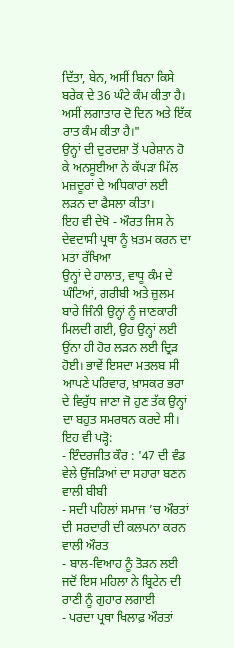ਦਿੱਤਾ, ਬੇਨ, ਅਸੀਂ ਬਿਨਾ ਕਿਸੇ ਬਰੇਕ ਦੇ 36 ਘੰਟੇ ਕੰਮ ਕੀਤਾ ਹੈ। ਅਸੀਂ ਲਗਾਤਾਰ ਦੋ ਦਿਨ ਅਤੇ ਇੱਕ ਰਾਤ ਕੰਮ ਕੀਤਾ ਹੈ।"
ਉਨ੍ਹਾਂ ਦੀ ਦੁਰਦਸ਼ਾ ਤੋਂ ਪਰੇਸ਼ਾਨ ਹੋ ਕੇ ਅਨਸੂਈਆ ਨੇ ਕੱਪੜਾ ਮਿੱਲ ਮਜ਼ਦੂਰਾਂ ਦੇ ਅਧਿਕਾਰਾਂ ਲਈ ਲੜਨ ਦਾ ਫੈਸਲਾ ਕੀਤਾ।
ਇਹ ਵੀ ਦੇਖੋ - ਔਰਤ ਜਿਸ ਨੇ ਦੇਵਦਾਸੀ ਪ੍ਰਥਾ ਨੂੰ ਖ਼ਤਮ ਕਰਨ ਦਾ ਮਤਾ ਰੱਖਿਆ
ਉਨ੍ਹਾਂ ਦੇ ਹਾਲਾਤ, ਵਾਧੂ ਕੰਮ ਦੇ ਘੰਟਿਆਂ, ਗਰੀਬੀ ਅਤੇ ਜ਼ੁਲਮ ਬਾਰੇ ਜਿੰਨੀ ਉਨ੍ਹਾਂ ਨੂੰ ਜਾਣਕਾਰੀ ਮਿਲਦੀ ਗਈ, ਉਹ ਉਨ੍ਹਾਂ ਲਈ ਉਂਨਾ ਹੀ ਹੋਰ ਲੜਨ ਲਈ ਦ੍ਰਿੜ ਹੋਈ। ਭਾਵੇਂ ਇਸਦਾ ਮਤਲਬ ਸੀ ਆਪਣੇ ਪਰਿਵਾਰ, ਖ਼ਾਸਕਰ ਭਰਾ ਦੇ ਵਿਰੁੱਧ ਜਾਣਾ ਜੋ ਹੁਣ ਤੱਕ ਉਨ੍ਹਾਂ ਦਾ ਬਹੁਤ ਸਮਰਥਨ ਕਰਦੇ ਸੀ।
ਇਹ ਵੀ ਪੜ੍ਹੋ:
- ਇੰਦਰਜੀਤ ਕੌਰ : '47 ਦੀ ਵੰਡ ਵੇਲੇ ਉੱਜੜਿਆਂ ਦਾ ਸਹਾਰਾ ਬਣਨ ਵਾਲੀ ਬੀਬੀ
- ਸਦੀ ਪਹਿਲਾਂ ਸਮਾਜ ’ਚ ਔਰਤਾਂ ਦੀ ਸਰਦਾਰੀ ਦੀ ਕਲਪਨਾ ਕਰਨ ਵਾਲੀ ਔਰਤ
- ਬਾਲ-ਵਿਆਹ ਨੂੰ ਤੋੜਨ ਲਈ ਜਦੋਂ ਇਸ ਮਹਿਲਾ ਨੇ ਬ੍ਰਿਟੇਨ ਦੀ ਰਾਣੀ ਨੂੰ ਗੁਹਾਰ ਲਗਾਈ
- ਪਰਦਾ ਪ੍ਰਥਾ ਖਿਲਾਫ਼ ਔਰਤਾਂ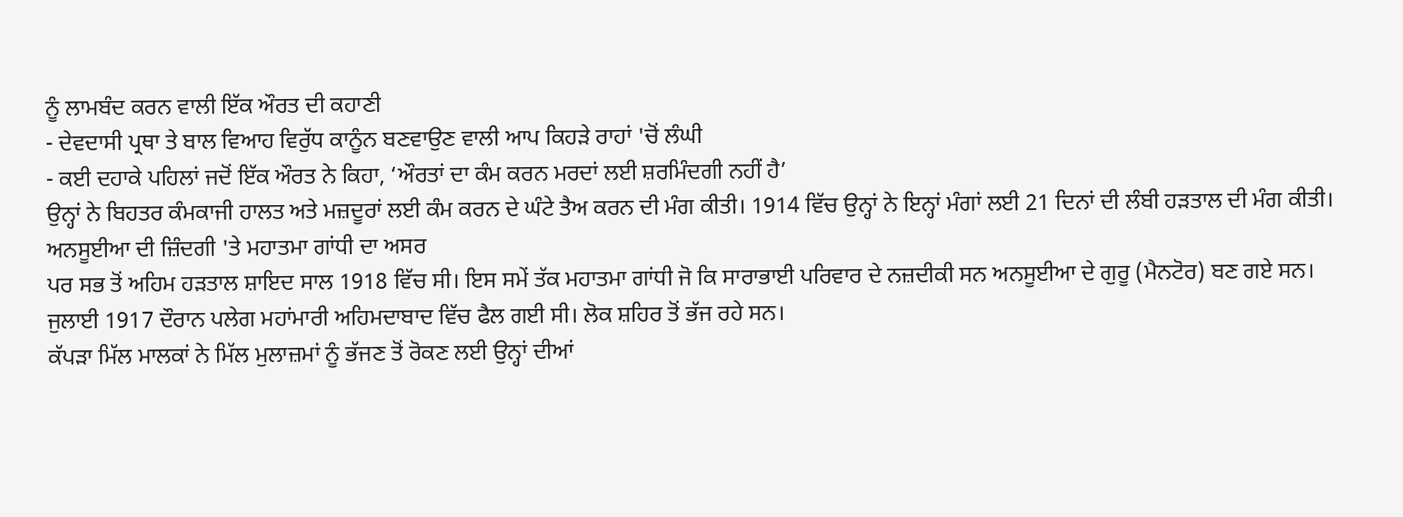ਨੂੰ ਲਾਮਬੰਦ ਕਰਨ ਵਾਲੀ ਇੱਕ ਔਰਤ ਦੀ ਕਹਾਣੀ
- ਦੇਵਦਾਸੀ ਪ੍ਰਥਾ ਤੇ ਬਾਲ ਵਿਆਹ ਵਿਰੁੱਧ ਕਾਨੂੰਨ ਬਣਵਾਉਣ ਵਾਲੀ ਆਪ ਕਿਹੜੇ ਰਾਹਾਂ 'ਚੋਂ ਲੰਘੀ
- ਕਈ ਦਹਾਕੇ ਪਹਿਲਾਂ ਜਦੋਂ ਇੱਕ ਔਰਤ ਨੇ ਕਿਹਾ, ‘ਔਰਤਾਂ ਦਾ ਕੰਮ ਕਰਨ ਮਰਦਾਂ ਲਈ ਸ਼ਰਮਿੰਦਗੀ ਨਹੀਂ ਹੈ’
ਉਨ੍ਹਾਂ ਨੇ ਬਿਹਤਰ ਕੰਮਕਾਜੀ ਹਾਲਤ ਅਤੇ ਮਜ਼ਦੂਰਾਂ ਲਈ ਕੰਮ ਕਰਨ ਦੇ ਘੰਟੇ ਤੈਅ ਕਰਨ ਦੀ ਮੰਗ ਕੀਤੀ। 1914 ਵਿੱਚ ਉਨ੍ਹਾਂ ਨੇ ਇਨ੍ਹਾਂ ਮੰਗਾਂ ਲਈ 21 ਦਿਨਾਂ ਦੀ ਲੰਬੀ ਹੜਤਾਲ ਦੀ ਮੰਗ ਕੀਤੀ।
ਅਨਸੂਈਆ ਦੀ ਜ਼ਿੰਦਗੀ 'ਤੇ ਮਹਾਤਮਾ ਗਾਂਧੀ ਦਾ ਅਸਰ
ਪਰ ਸਭ ਤੋਂ ਅਹਿਮ ਹੜਤਾਲ ਸ਼ਾਇਦ ਸਾਲ 1918 ਵਿੱਚ ਸੀ। ਇਸ ਸਮੇਂ ਤੱਕ ਮਹਾਤਮਾ ਗਾਂਧੀ ਜੋ ਕਿ ਸਾਰਾਭਾਈ ਪਰਿਵਾਰ ਦੇ ਨਜ਼ਦੀਕੀ ਸਨ ਅਨਸੂਈਆ ਦੇ ਗੁਰੂ (ਮੈਨਟੋਰ) ਬਣ ਗਏ ਸਨ।
ਜੁਲਾਈ 1917 ਦੌਰਾਨ ਪਲੇਗ ਮਹਾਂਮਾਰੀ ਅਹਿਮਦਾਬਾਦ ਵਿੱਚ ਫੈਲ ਗਈ ਸੀ। ਲੋਕ ਸ਼ਹਿਰ ਤੋਂ ਭੱਜ ਰਹੇ ਸਨ।
ਕੱਪੜਾ ਮਿੱਲ ਮਾਲਕਾਂ ਨੇ ਮਿੱਲ ਮੁਲਾਜ਼ਮਾਂ ਨੂੰ ਭੱਜਣ ਤੋਂ ਰੋਕਣ ਲਈ ਉਨ੍ਹਾਂ ਦੀਆਂ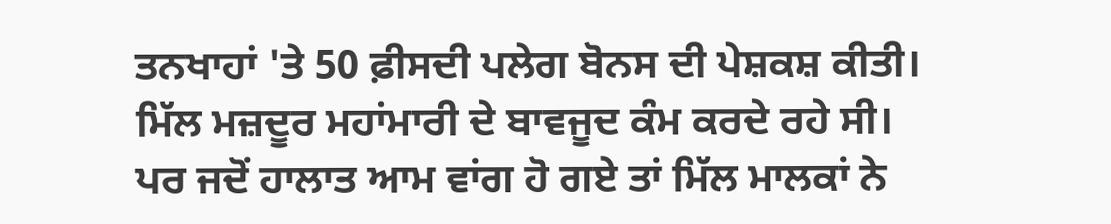ਤਨਖਾਹਾਂ 'ਤੇ 50 ਫ਼ੀਸਦੀ ਪਲੇਗ ਬੋਨਸ ਦੀ ਪੇਸ਼ਕਸ਼ ਕੀਤੀ।
ਮਿੱਲ ਮਜ਼ਦੂਰ ਮਹਾਂਮਾਰੀ ਦੇ ਬਾਵਜੂਦ ਕੰਮ ਕਰਦੇ ਰਹੇ ਸੀ।
ਪਰ ਜਦੋਂ ਹਾਲਾਤ ਆਮ ਵਾਂਗ ਹੋ ਗਏ ਤਾਂ ਮਿੱਲ ਮਾਲਕਾਂ ਨੇ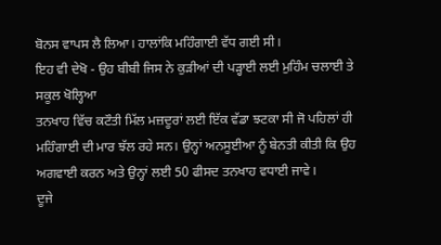ਬੋਨਸ ਵਾਪਸ ਲੈ ਲਿਆ। ਹਾਲਾਂਕਿ ਮਹਿੰਗਾਈ ਵੱਧ ਗਈ ਸੀ।
ਇਹ ਵੀ ਦੇਖੋ - ਉਹ ਬੀਬੀ ਜਿਸ ਨੇ ਕੁੜੀਆਂ ਦੀ ਪੜ੍ਹਾਈ ਲਈ ਮੁਹਿੰਮ ਚਲਾਈ ਤੇ ਸਕੂਲ ਖੋਲ੍ਹਿਆ
ਤਨਖਾਹ ਵਿੱਚ ਕਟੌਤੀ ਮਿੱਲ ਮਜ਼ਦੂਰਾਂ ਲਈ ਇੱਕ ਵੱਡਾ ਝਟਕਾ ਸੀ ਜੋ ਪਹਿਲਾਂ ਹੀ ਮਹਿੰਗਾਈ ਦੀ ਮਾਰ ਝੱਲ ਰਹੇ ਸਨ। ਉਨ੍ਹਾਂ ਅਨਸੂਈਆ ਨੂੰ ਬੇਨਤੀ ਕੀਤੀ ਕਿ ਉਹ ਅਗਵਾਈ ਕਰਨ ਅਤੇ ਉਨ੍ਹਾਂ ਲਈ 50 ਫੀਸਦ ਤਨਖਾਹ ਵਧਾਈ ਜਾਵੇ।
ਦੂਜੇ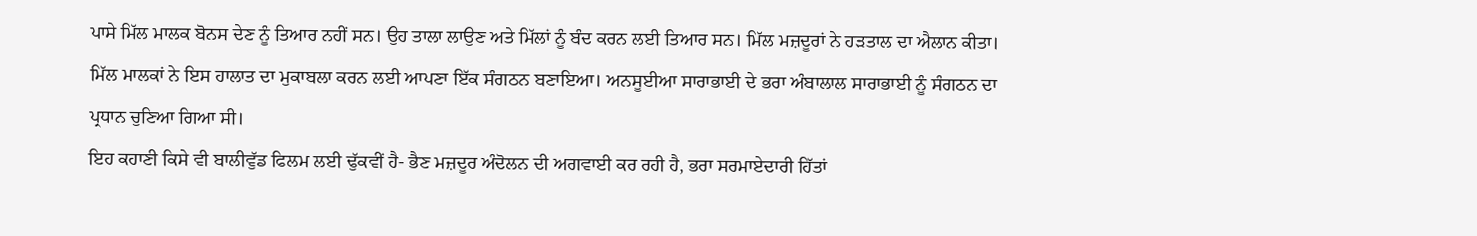ਪਾਸੇ ਮਿੱਲ ਮਾਲਕ ਬੋਨਸ ਦੇਣ ਨੂੰ ਤਿਆਰ ਨਹੀਂ ਸਨ। ਉਹ ਤਾਲਾ ਲਾਉਣ ਅਤੇ ਮਿੱਲਾਂ ਨੂੰ ਬੰਦ ਕਰਨ ਲਈ ਤਿਆਰ ਸਨ। ਮਿੱਲ ਮਜ਼ਦੂਰਾਂ ਨੇ ਹੜਤਾਲ ਦਾ ਐਲਾਨ ਕੀਤਾ।
ਮਿੱਲ ਮਾਲਕਾਂ ਨੇ ਇਸ ਹਾਲਾਤ ਦਾ ਮੁਕਾਬਲਾ ਕਰਨ ਲਈ ਆਪਣਾ ਇੱਕ ਸੰਗਠਨ ਬਣਾਇਆ। ਅਨਸੂਈਆ ਸਾਰਾਭਾਈ ਦੇ ਭਰਾ ਅੰਬਾਲਾਲ ਸਾਰਾਭਾਈ ਨੂੰ ਸੰਗਠਨ ਦਾ ਪ੍ਰਧਾਨ ਚੁਣਿਆ ਗਿਆ ਸੀ।
ਇਹ ਕਹਾਣੀ ਕਿਸੇ ਵੀ ਬਾਲੀਵੁੱਡ ਫਿਲਮ ਲਈ ਢੁੱਕਵੀਂ ਹੈ- ਭੈਣ ਮਜ਼ਦੂਰ ਅੰਦੋਲਨ ਦੀ ਅਗਵਾਈ ਕਰ ਰਹੀ ਹੈ, ਭਰਾ ਸਰਮਾਏਦਾਰੀ ਹਿੱਤਾਂ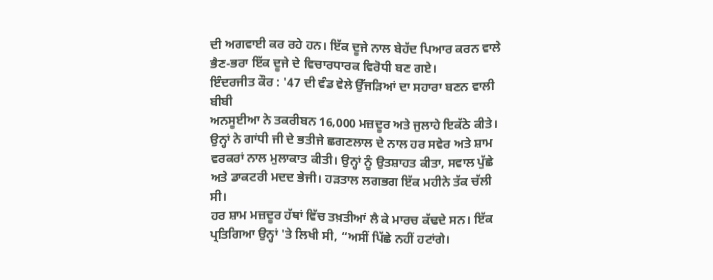ਦੀ ਅਗਵਾਈ ਕਰ ਰਹੇ ਹਨ। ਇੱਕ ਦੂਜੇ ਨਾਲ ਬੇਹੱਦ ਪਿਆਰ ਕਰਨ ਵਾਲੇ ਭੈਣ-ਭਰਾ ਇੱਕ ਦੂਜੇ ਦੇ ਵਿਚਾਰਧਾਰਕ ਵਿਰੋਧੀ ਬਣ ਗਏ।
ਇੰਦਰਜੀਤ ਕੌਰ : '47 ਦੀ ਵੰਡ ਵੇਲੇ ਉੱਜੜਿਆਂ ਦਾ ਸਹਾਰਾ ਬਣਨ ਵਾਲੀ ਬੀਬੀ
ਅਨਸੂਈਆ ਨੇ ਤਕਰੀਬਨ 16,000 ਮਜ਼ਦੂਰ ਅਤੇ ਜੁਲਾਹੇ ਇਕੱਠੇ ਕੀਤੇ। ਉਨ੍ਹਾਂ ਨੇ ਗਾਂਧੀ ਜੀ ਦੇ ਭਤੀਜੇ ਛਗਣਲਾਲ ਦੇ ਨਾਲ ਹਰ ਸਵੇਰ ਅਤੇ ਸ਼ਾਮ ਵਰਕਰਾਂ ਨਾਲ ਮੁਲਾਕਾਤ ਕੀਤੀ। ਉਨ੍ਹਾਂ ਨੂੰ ਉਤਸ਼ਾਹਤ ਕੀਤਾ, ਸਵਾਲ ਪੁੱਛੇ ਅਤੇ ਡਾਕਟਰੀ ਮਦਦ ਭੇਜੀ। ਹੜਤਾਲ ਲਗਭਗ ਇੱਕ ਮਹੀਨੇ ਤੱਕ ਚੱਲੀ ਸੀ।
ਹਰ ਸ਼ਾਮ ਮਜ਼ਦੂਰ ਹੱਥਾਂ ਵਿੱਚ ਤਖ਼ਤੀਆਂ ਲੈ ਕੇ ਮਾਰਚ ਕੱਢਦੇ ਸਨ। ਇੱਕ ਪ੍ਰਤਿਗਿਆ ਉਨ੍ਹਾਂ 'ਤੇ ਲਿਖੀ ਸੀ, “ਅਸੀਂ ਪਿੱਛੇ ਨਹੀਂ ਹਟਾਂਗੇ।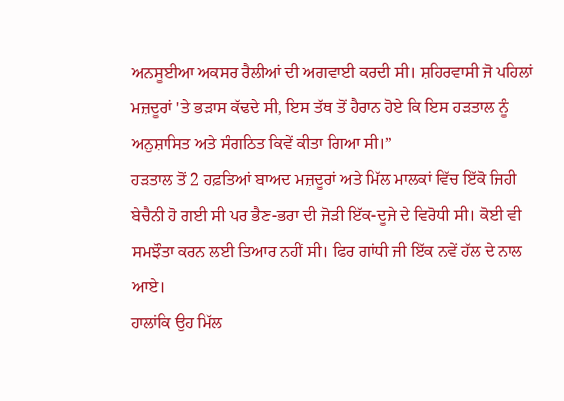ਅਨਸੂਈਆ ਅਕਸਰ ਰੈਲੀਆਂ ਦੀ ਅਗਵਾਈ ਕਰਦੀ ਸੀ। ਸ਼ਹਿਰਵਾਸੀ ਜੋ ਪਹਿਲਾਂ ਮਜ਼ਦੂਰਾਂ 'ਤੇ ਭੜਾਸ ਕੱਢਦੇ ਸੀ, ਇਸ ਤੱਥ ਤੋਂ ਹੈਰਾਨ ਹੋਏ ਕਿ ਇਸ ਹੜਤਾਲ ਨੂੰ ਅਨੁਸ਼ਾਸਿਤ ਅਤੇ ਸੰਗਠਿਤ ਕਿਵੇਂ ਕੀਤਾ ਗਿਆ ਸੀ।”
ਹੜਤਾਲ ਤੋਂ 2 ਹਫ਼ਤਿਆਂ ਬਾਅਦ ਮਜ਼ਦੂਰਾਂ ਅਤੇ ਮਿੱਲ ਮਾਲਕਾਂ ਵਿੱਚ ਇੱਕੋ ਜਿਹੀ ਬੇਚੈਨੀ ਹੋ ਗਈ ਸੀ ਪਰ ਭੈਣ-ਭਰਾ ਦੀ ਜੋੜੀ ਇੱਕ-ਦੂਜੇ ਦੇ ਵਿਰੋਧੀ ਸੀ। ਕੋਈ ਵੀ ਸਮਝੌਤਾ ਕਰਨ ਲਈ ਤਿਆਰ ਨਹੀਂ ਸੀ। ਫਿਰ ਗਾਂਧੀ ਜੀ ਇੱਕ ਨਵੇਂ ਹੱਲ ਦੇ ਨਾਲ ਆਏ।
ਹਾਲਾਂਕਿ ਉਹ ਮਿੱਲ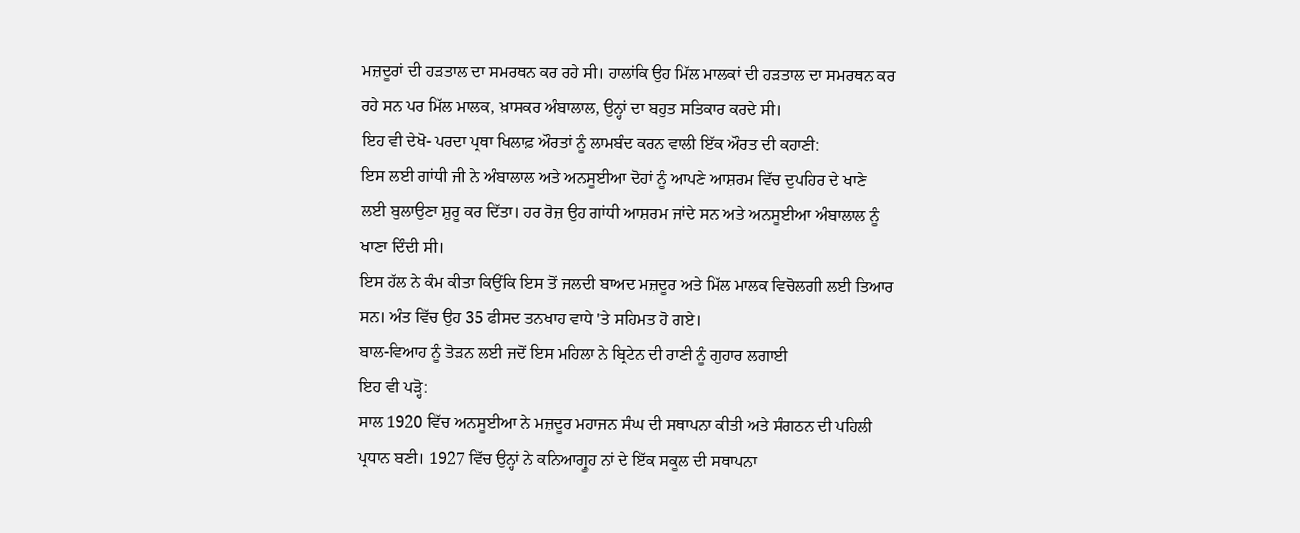ਮਜ਼ਦੂਰਾਂ ਦੀ ਹੜਤਾਲ ਦਾ ਸਮਰਥਨ ਕਰ ਰਹੇ ਸੀ। ਹਾਲਾਂਕਿ ਉਹ ਮਿੱਲ ਮਾਲਕਾਂ ਦੀ ਹੜਤਾਲ ਦਾ ਸਮਰਥਨ ਕਰ ਰਹੇ ਸਨ ਪਰ ਮਿੱਲ ਮਾਲਕ, ਖ਼ਾਸਕਰ ਅੰਬਾਲਾਲ, ਉਨ੍ਹਾਂ ਦਾ ਬਹੁਤ ਸਤਿਕਾਰ ਕਰਦੇ ਸੀ।
ਇਹ ਵੀ ਦੇਖੋ- ਪਰਦਾ ਪ੍ਰਥਾ ਖਿਲਾਫ਼ ਔਰਤਾਂ ਨੂੰ ਲਾਮਬੰਦ ਕਰਨ ਵਾਲੀ ਇੱਕ ਔਰਤ ਦੀ ਕਹਾਣੀ:
ਇਸ ਲਈ ਗਾਂਧੀ ਜੀ ਨੇ ਅੰਬਾਲਾਲ ਅਤੇ ਅਨਸੂਈਆ ਦੋਹਾਂ ਨੂੰ ਆਪਣੇ ਆਸ਼ਰਮ ਵਿੱਚ ਦੁਪਹਿਰ ਦੇ ਖਾਣੇ ਲਈ ਬੁਲਾਉਣਾ ਸ਼ੁਰੂ ਕਰ ਦਿੱਤਾ। ਹਰ ਰੋਜ਼ ਉਹ ਗਾਂਧੀ ਆਸ਼ਰਮ ਜਾਂਦੇ ਸਨ ਅਤੇ ਅਨਸੂਈਆ ਅੰਬਾਲਾਲ ਨੂੰ ਖਾਣਾ ਦਿੰਦੀ ਸੀ।
ਇਸ ਹੱਲ ਨੇ ਕੰਮ ਕੀਤਾ ਕਿਉਂਕਿ ਇਸ ਤੋਂ ਜਲਦੀ ਬਾਅਦ ਮਜ਼ਦੂਰ ਅਤੇ ਮਿੱਲ ਮਾਲਕ ਵਿਚੋਲਗੀ ਲਈ ਤਿਆਰ ਸਨ। ਅੰਤ ਵਿੱਚ ਉਹ 35 ਫੀਸਦ ਤਨਖਾਹ ਵਾਧੇ 'ਤੇ ਸਹਿਮਤ ਹੋ ਗਏ।
ਬਾਲ-ਵਿਆਹ ਨੂੰ ਤੋੜਨ ਲਈ ਜਦੋਂ ਇਸ ਮਹਿਲਾ ਨੇ ਬ੍ਰਿਟੇਨ ਦੀ ਰਾਣੀ ਨੂੰ ਗੁਹਾਰ ਲਗਾਈ
ਇਹ ਵੀ ਪੜ੍ਹੋ:
ਸਾਲ 1920 ਵਿੱਚ ਅਨਸੂਈਆ ਨੇ ਮਜ਼ਦੂਰ ਮਹਾਜਨ ਸੰਘ ਦੀ ਸਥਾਪਨਾ ਕੀਤੀ ਅਤੇ ਸੰਗਠਨ ਦੀ ਪਹਿਲੀ ਪ੍ਰਧਾਨ ਬਣੀ। 1927 ਵਿੱਚ ਉਨ੍ਹਾਂ ਨੇ ਕਨਿਆਗ੍ਰੂਹ ਨਾਂ ਦੇ ਇੱਕ ਸਕੂਲ ਦੀ ਸਥਾਪਨਾ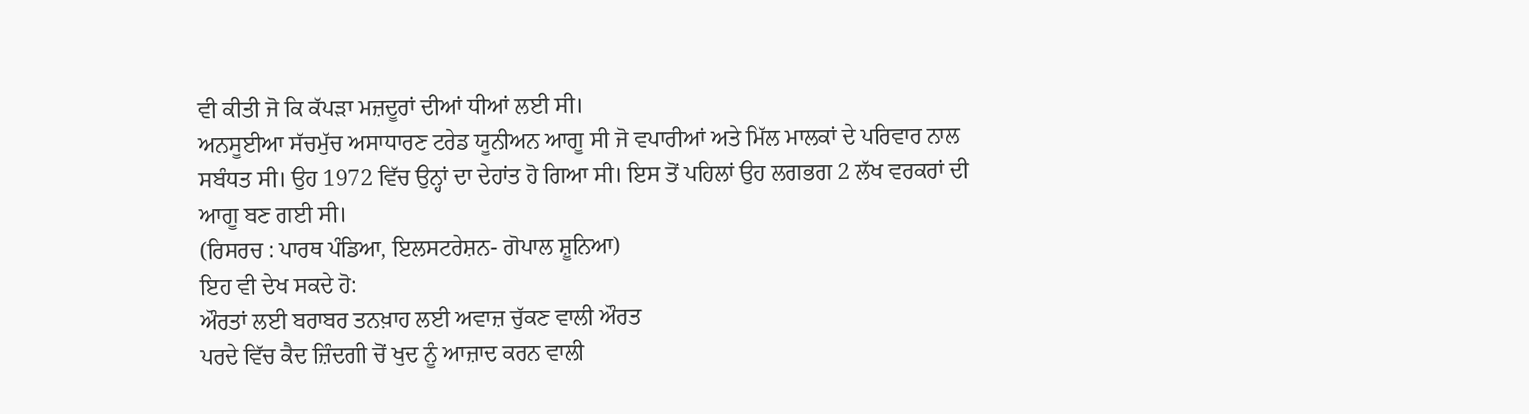ਵੀ ਕੀਤੀ ਜੋ ਕਿ ਕੱਪੜਾ ਮਜ਼ਦੂਰਾਂ ਦੀਆਂ ਧੀਆਂ ਲਈ ਸੀ।
ਅਨਸੂਈਆ ਸੱਚਮੁੱਚ ਅਸਾਧਾਰਣ ਟਰੇਡ ਯੂਨੀਅਨ ਆਗੂ ਸੀ ਜੋ ਵਪਾਰੀਆਂ ਅਤੇ ਮਿੱਲ ਮਾਲਕਾਂ ਦੇ ਪਰਿਵਾਰ ਨਾਲ ਸਬੰਧਤ ਸੀ। ਉਹ 1972 ਵਿੱਚ ਉਨ੍ਹਾਂ ਦਾ ਦੇਹਾਂਤ ਹੋ ਗਿਆ ਸੀ। ਇਸ ਤੋਂ ਪਹਿਲਾਂ ਉਹ ਲਗਭਗ 2 ਲੱਖ ਵਰਕਰਾਂ ਦੀ ਆਗੂ ਬਣ ਗਈ ਸੀ।
(ਰਿਸਰਚ : ਪਾਰਥ ਪੰਡਿਆ, ਇਲਸਟਰੇਸ਼ਨ- ਗੋਪਾਲ ਸ਼ੂਨਿਆ)
ਇਹ ਵੀ ਦੇਖ ਸਕਦੇ ਹੋ:
ਔਰਤਾਂ ਲਈ ਬਰਾਬਰ ਤਨਖ਼ਾਹ ਲਈ ਅਵਾਜ਼ ਚੁੱਕਣ ਵਾਲੀ ਔਰਤ
ਪਰਦੇ ਵਿੱਚ ਕੈਦ ਜ਼ਿੰਦਗੀ ਚੋਂ ਖੁਦ ਨੂੰ ਆਜ਼ਾਦ ਕਰਨ ਵਾਲੀ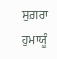ਸੁਗ਼ਰਾ ਹੁਮਾਯੂੰ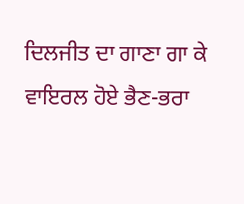ਦਿਲਜੀਤ ਦਾ ਗਾਣਾ ਗਾ ਕੇ ਵਾਇਰਲ ਹੋਏ ਭੈਣ-ਭਰਾ